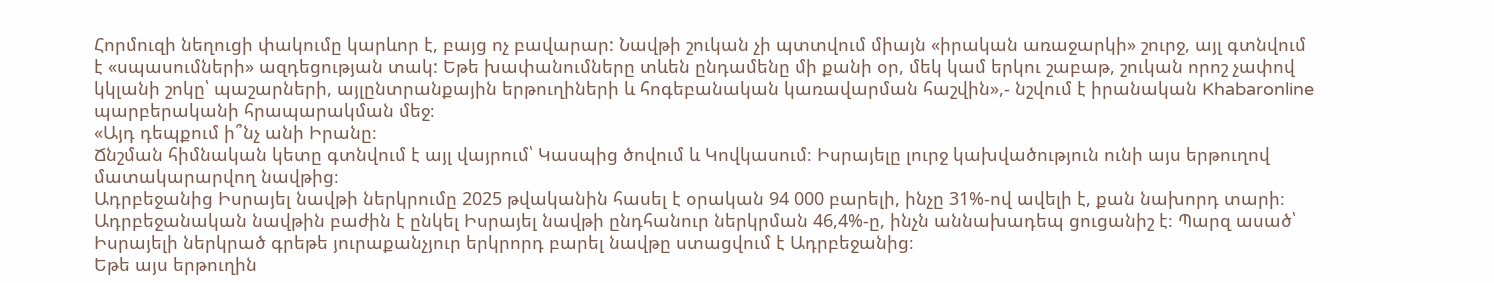Հորմուզի նեղուցի փակումը կարևոր է, բայց ոչ բավարար: Նավթի շուկան չի պտտվում միայն «իրական առաջարկի» շուրջ, այլ գտնվում է «սպասումների» ազդեցության տակ: Եթե խափանումները տևեն ընդամենը մի քանի օր, մեկ կամ երկու շաբաթ, շուկան որոշ չափով կկլանի շոկը՝ պաշարների, այլընտրանքային երթուղիների և հոգեբանական կառավարման հաշվին»,- նշվում է իրանական Khabaronline պարբերականի հրապարակման մեջ։
«Այդ դեպքում ի՞նչ անի Իրանը։
Ճնշման հիմնական կետը գտնվում է այլ վայրում՝ Կասպից ծովում և Կովկասում։ Իսրայելը լուրջ կախվածություն ունի այս երթուղով մատակարարվող նավթից։
Ադրբեջանից Իսրայել նավթի ներկրումը 2025 թվականին հասել է օրական 94 000 բարելի, ինչը 31%-ով ավելի է, քան նախորդ տարի։
Ադրբեջանական նավթին բաժին է ընկել Իսրայել նավթի ընդհանուր ներկրման 46,4%-ը, ինչն աննախադեպ ցուցանիշ է։ Պարզ ասած՝ Իսրայելի ներկրած գրեթե յուրաքանչյուր երկրորդ բարել նավթը ստացվում է Ադրբեջանից։
Եթե այս երթուղին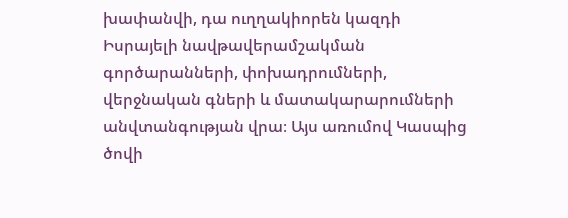խափանվի, դա ուղղակիորեն կազդի Իսրայելի նավթավերամշակման գործարանների, փոխադրումների, վերջնական գների և մատակարարումների անվտանգության վրա։ Այս առումով Կասպից ծովի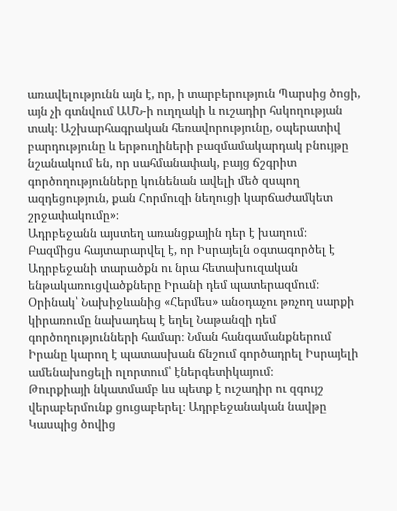առավելությունն այն է, որ, ի տարբերություն Պարսից ծոցի, այն չի գտնվում ԱՄՆ-ի ուղղակի և ուշադիր հսկողության տակ։ Աշխարհագրական հեռավորությունը, օպերատիվ բարդությունը և երթուղիների բազմամակարդակ բնույթը նշանակում են, որ սահմանափակ, բայց ճշգրիտ գործողությունները կունենան ավելի մեծ զսպող ազդեցություն, քան Հորմուզի նեղուցի կարճաժամկետ շրջափակումը»։
Ադրբեջանն այստեղ առանցքային դեր է խաղում։ Բազմիցս հայտարարվել է, որ Իսրայելն օգտագործել է Ադրբեջանի տարածքն ու նրա հետախուզական ենթակառուցվածքները Իրանի դեմ պատերազմում։ Օրինակ՝ Նախիջևանից «Հերմես» անօդաչու թռչող սարքի կիրառումը նախադեպ է եղել Նաթանզի դեմ գործողությունների համար։ Նման հանգամանքներում Իրանը կարող է պատասխան ճնշում գործադրել Իսրայելի ամենախոցելի ոլորտում՝ էներգետիկայում։
Թուրքիայի նկատմամբ ևս պետք է ուշադիր ու զգույշ վերաբերմունք ցուցաբերել։ Ադրբեջանական նավթը Կասպից ծովից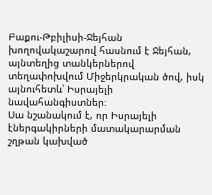Բաքու-Թբիլիսի-Ջեյհան խողովակաշարով հասնում է Ջեյհան, այնտեղից տանկերներով տեղափոխվում Միջերկրական ծով, իսկ այնուհետև՝ Իսրայելի նավահանգիստներ։
Սա նշանակում է, որ Իսրայելի էներգակիրների մատակարարման շղթան կախված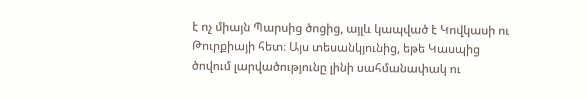է ոչ միայն Պարսից ծոցից, այլև կապված է Կովկասի ու Թուրքիայի հետ։ Այս տեսանկյունից, եթե Կասպից ծովում լարվածությունը լինի սահմանափակ ու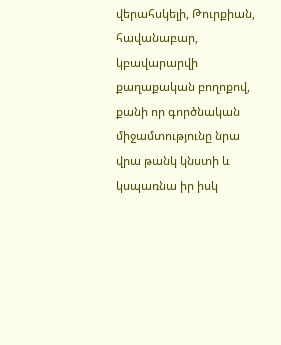վերահսկելի, Թուրքիան, հավանաբար, կբավարարվի քաղաքական բողոքով, քանի որ գործնական միջամտությունը նրա վրա թանկ կնստի և կսպառնա իր իսկ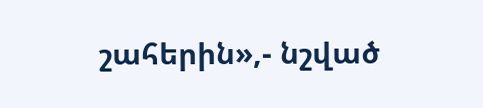շահերին»,- նշված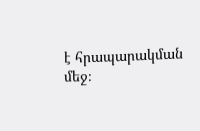է հրապարակման մեջ։